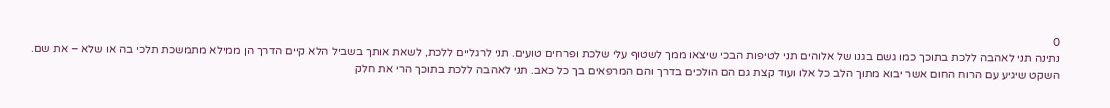0
נתינה תני לאהבה ללכת בתוכך כמו גשם בגנו של אלוהים תני לטיפות הבכי שיצאו ממך לשטוף עלי שלכת ופרחים טועים. תני לרגליים ללכת, לשאת אותך בשביל הלא קיים הדרך הן ממילא מתמשכת תלכי בה או שלא – את שם. השקט שיגיע עם הרוח החום אשר יבוא מתוך הלב כל אלו ועוד קצת גם הם הולכים בדרך והם המרפאים בך כל כאב. תני לאהבה ללכת בתוכך הרי את חלק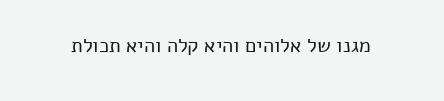מגנו של אלוהים והיא קלה והיא תכולת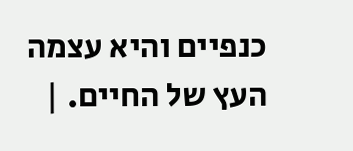כנפיים והיא עצמה העץ של החיים. |